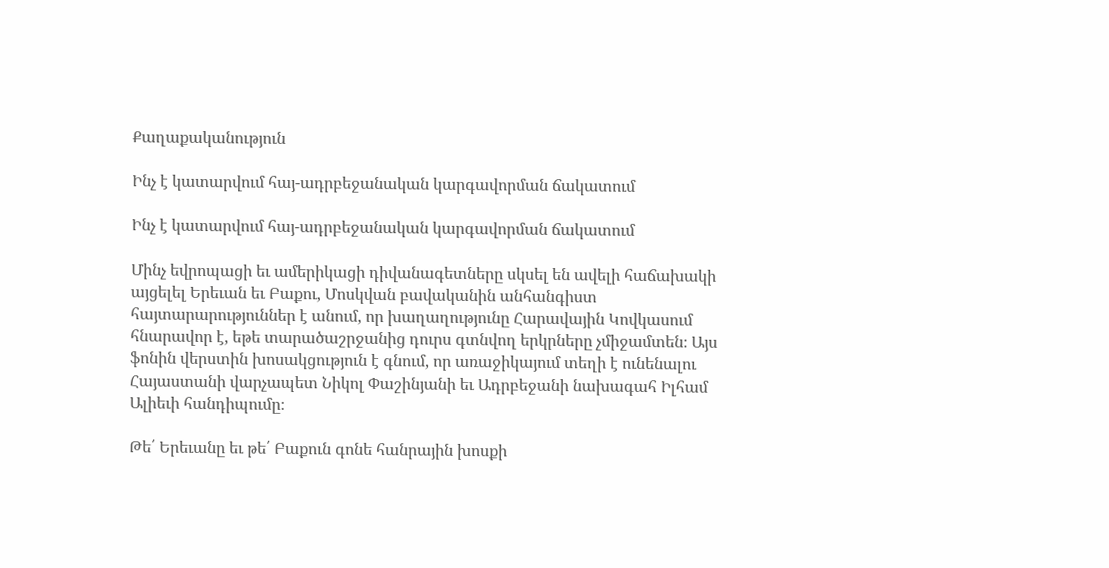Քաղաքականություն

Ինչ է կատարվում հայ-ադրբեջանական կարգավորման ճակատում

Ինչ է կատարվում հայ-ադրբեջանական կարգավորման ճակատում

Մինչ եվրոպացի եւ ամերիկացի դիվանագետները սկսել են ավելի հաճախակի այցելել Երեւան եւ Բաքու, Մոսկվան բավականին անհանգիստ հայտարարություններ է անում, որ խաղաղությունը Հարավային Կովկասում հնարավոր է, եթե տարածաշրջանից դուրս գտնվող երկրները չմիջամտեն։ Այս ֆոնին վերստին խոսակցություն է գնում, որ առաջիկայում տեղի է ունենալու Հայաստանի վարչապետ Նիկոլ Փաշինյանի եւ Ադրբեջանի նախագահ Իլհամ Ալիեւի հանդիպումը։

Թե՛ Երեւանը եւ թե՛ Բաքուն գոնե հանրային խոսքի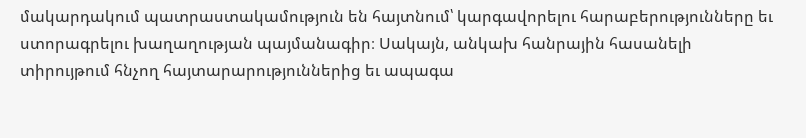մակարդակում պատրաստակամություն են հայտնում՝ կարգավորելու հարաբերությունները եւ ստորագրելու խաղաղության պայմանագիր։ Սակայն, անկախ հանրային հասանելի տիրույթում հնչող հայտարարություններից եւ ապագա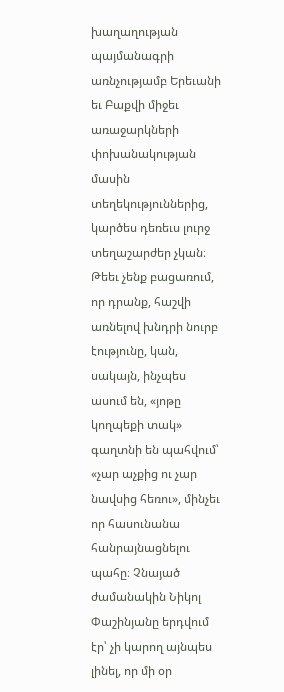խաղաղության պայմանագրի առնչությամբ Երեւանի եւ Բաքվի միջեւ առաջարկների փոխանակության մասին տեղեկություններից, կարծես դեռեւս լուրջ տեղաշարժեր չկան։ Թեեւ չենք բացառում, որ դրանք, հաշվի առնելով խնդրի նուրբ էությունը, կան, սակայն, ինչպես ասում են, «յոթը կողպեքի տակ» գաղտնի են պահվում՝ «չար աչքից ու չար նավսից հեռու», մինչեւ որ հասունանա հանրայնացնելու պահը։ Չնայած ժամանակին Նիկոլ Փաշինյանը երդվում էր՝ չի կարող այնպես լինել, որ մի օր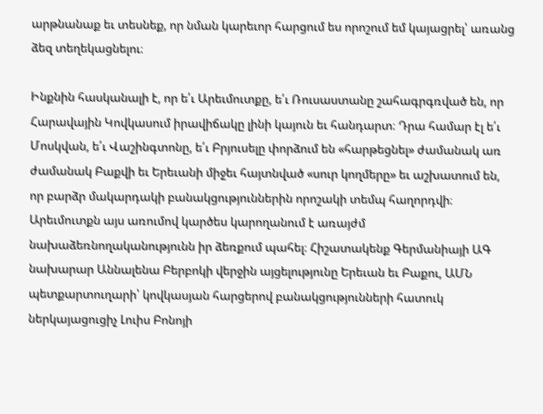արթնանաք եւ տեսնեք, որ նման կարեւոր հարցում ես որոշում եմ կայացրել՝ առանց ձեզ տեղեկացնելու։

Ինքնին հասկանալի է, որ ե՛ւ Արեւմուտքը, ե՛ւ Ռուսաստանը շահագրգռված են, որ Հարավային Կովկասում իրավիճակը լինի կայուն եւ հանդարտ։ Դրա համար էլ ե՛ւ Մոսկվան, ե՛ւ Վաշինգտոնը, ե՛ւ Բրյուսելը փորձում են «հարթեցնել» ժամանակ առ ժամանակ Բաքվի եւ Երեւանի միջեւ հայտնված «սուր կողմերը» եւ աշխատում են, որ բարձր մակարդակի բանակցություններին որոշակի տեմպ հաղորդվի։ Արեւմուտքն այս առումով կարծես կարողանում է առայժմ նախաձեռնողականությունն իր ձեռքում պահել։ Հիշատակենք Գերմանիայի ԱԳ նախարար Աննալենա Բերբոկի վերջին այցելությունը Երեւան եւ Բաքու, ԱՄՆ պետքարտուղարի՝ կովկասյան հարցերով բանակցությունների հատուկ ներկայացուցիչ Լուիս Բոնոյի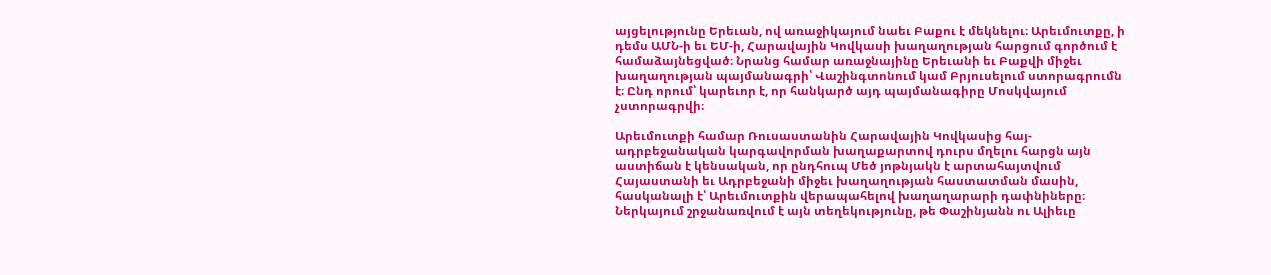այցելությունը Երեւան, ով առաջիկայում նաեւ Բաքու է մեկնելու։ Արեւմուտքը, ի դեմս ԱՄՆ-ի եւ ԵՄ-ի, Հարավային Կովկասի խաղաղության հարցում գործում է համաձայնեցված։ Նրանց համար առաջնայինը Երեւանի եւ Բաքվի միջեւ խաղաղության պայմանագրի՝ Վաշինգտոնում կամ Բրյուսելում ստորագրումն է։ Ընդ որում՝ կարեւոր է, որ հանկարծ այդ պայմանագիրը Մոսկվայում չստորագրվի։

Արեւմուտքի համար Ռուսաստանին Հարավային Կովկասից հայ-ադրբեջանական կարգավորման խաղաքարտով դուրս մղելու հարցն այն աստիճան է կենսական, որ ընդհուպ Մեծ յոթնյակն է արտահայտվում Հայաստանի եւ Ադրբեջանի միջեւ խաղաղության հաստատման մասին, հասկանալի է՝ Արեւմուտքին վերապահելով խաղաղարարի դափնիները։ Ներկայում շրջանառվում է այն տեղեկությունը, թե Փաշինյանն ու Ալիեւը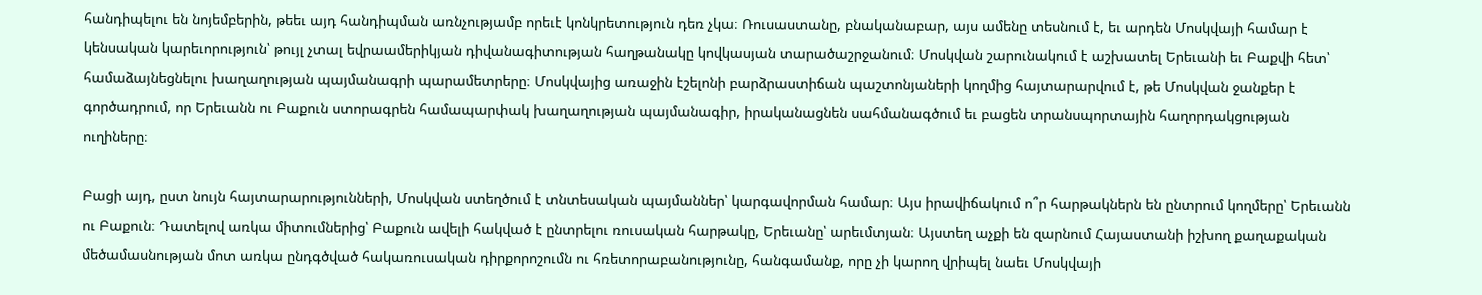հանդիպելու են նոյեմբերին, թեեւ այդ հանդիպման առնչությամբ որեւէ կոնկրետություն դեռ չկա։ Ռուսաստանը, բնականաբար, այս ամենը տեսնում է, եւ արդեն Մոսկվայի համար է կենսական կարեւորություն՝ թույլ չտալ եվրաամերիկյան դիվանագիտության հաղթանակը կովկասյան տարածաշրջանում։ Մոսկվան շարունակում է աշխատել Երեւանի եւ Բաքվի հետ՝ համաձայնեցնելու խաղաղության պայմանագրի պարամետրերը։ Մոսկվայից առաջին էշելոնի բարձրաստիճան պաշտոնյաների կողմից հայտարարվում է, թե Մոսկվան ջանքեր է գործադրում, որ Երեւանն ու Բաքուն ստորագրեն համապարփակ խաղաղության պայմանագիր, իրականացնեն սահմանագծում եւ բացեն տրանսպորտային հաղորդակցության ուղիները։

Բացի այդ, ըստ նույն հայտարարությունների, Մոսկվան ստեղծում է տնտեսական պայմաններ՝ կարգավորման համար։ Այս իրավիճակում ո՞ր հարթակներն են ընտրում կողմերը՝ Երեւանն ու Բաքուն։ Դատելով առկա միտումներից՝ Բաքուն ավելի հակված է ընտրելու ռուսական հարթակը, Երեւանը՝ արեւմտյան։ Այստեղ աչքի են զարնում Հայաստանի իշխող քաղաքական մեծամասնության մոտ առկա ընդգծված հակառուսական դիրքորոշումն ու հռետորաբանությունը, հանգամանք, որը չի կարող վրիպել նաեւ Մոսկվայի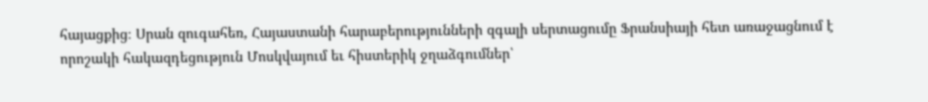հայացքից։ Սրան զուգահեռ, Հայաստանի հարաբերությունների զգալի սերտացումը Ֆրանսիայի հետ առաջացնում է որոշակի հակազդեցություն Մոսկվայում եւ հիստերիկ ջղաձգումներ՝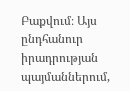Բաքվում։ Այս ընդհանուր իրադրության պայմաններում,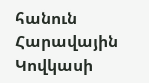հանուն Հարավային Կովկասի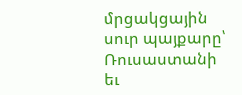մրցակցային սուր պայքարը՝ Ռուսաստանի եւ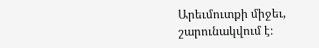Արեւմուտքի միջեւ, շարունակվում է։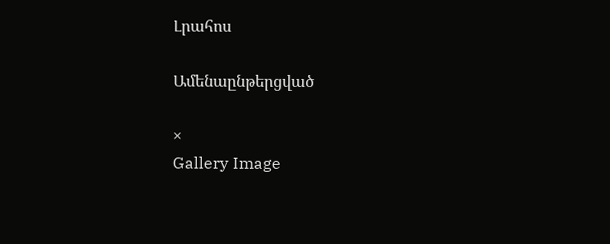Լրահոս

Ամենաընթերցված

×
Gallery Image